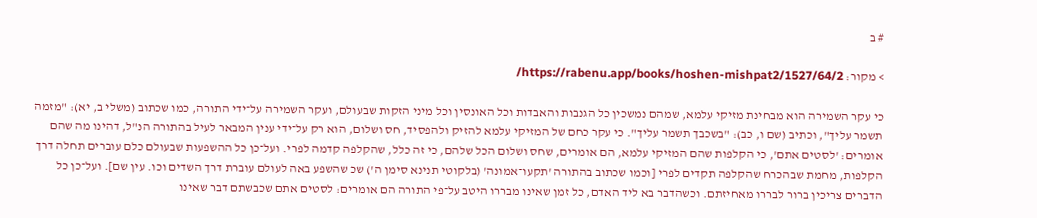# ב

> מקור: https://rabenu.app/books/hoshen-mishpat2/1527/64/2/

כי עקר השמירה הוא מבחינת מזיקי עלמא, שמהם נמשכין כל הגנבות והאבדות וכל האונסין וכל מיני הזקות שבעולם, ועקר השמירה על־ידי התורה, כמו שכתוב (משלי ב, יא): "מזמה תשמר עליך", וכתיב (שם ו, כב): "בשכבך תשמר עליך". כי עקר כחם של המזיקי עלמא להזיק ולהפסיד, חס ושלום, הוא רק על־ידי ענין המבאר לעיל בהתורה הנ"ל, דהינו מה שהם אומרים: 'לסטים אתם', כי הקלפות שהם המזיקי עלמא, הם אומרים, שחס ושלום הכל שלהם, כי זה כלל, שהקלפה קדמה לפרי. ועל־כן כל ההשפעות שבעולם כלם עוברים תחלה דרך הקלפות, מחמת שבהכרח שהקלפה תקדים לפרי [וכמו שכתוב בהתורה 'תקעו־אמונה' (בלקוטי תנינא סימן ה') שכ שהשפע באה לעולם עוברת דרך השדים וכו. עין שם]. ועל־כן כל הדברים צריכין ברור לבררו מאחיזתם. וכשהדבר בא ליד האדם, כל זמן שאינו מבררו היטב על־פי התורה הם אומרים: לסטים אתם שכבשתם דבר שאינו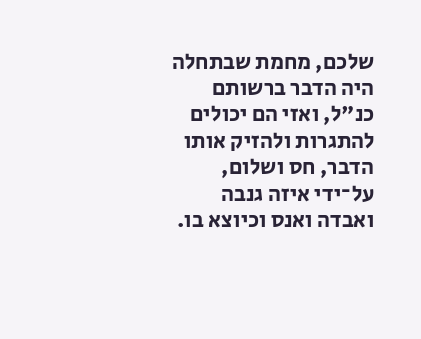שלכם, מחמת שבתחלה היה הדבר ברשותם כנ"ל, ואזי הם יכולים להתגרות ולהזיק אותו הדבר, חס ושלום, על־ידי איזה גנבה ואבדה ואנס וכיוצא בו.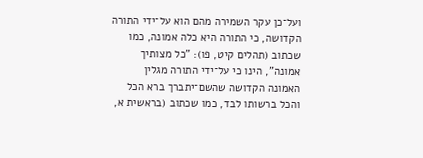ועל־כן עקר השמירה מהם הוא על־ידי התורה הקדושה, כי התורה היא כלה אמונה, כמו שכתוב (תהלים קיט, פו): "כל מצותיך אמונה", הינו כי על־ידי התורה מגלין האמונה הקדושה שהשם־יתברך ברא הכל והכל ברשותו לבד, כמו שכתוב (בראשית א,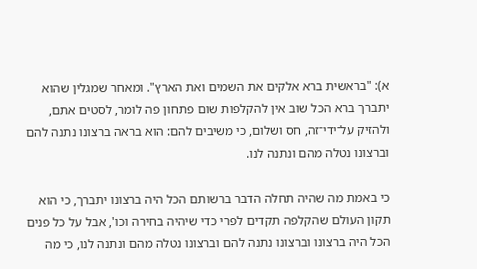א): "בראשית ברא אלקים את השמים ואת הארץ". ומאחר שמגלין שהוא יתברך ברא הכל שוב אין להקלפות שום פתחון פה לומר, לסטים אתם, ולהזיק על־ידי־זה, חס ושלום, כי משיבים להם: הוא בראה ברצונו נתנה להם וברצונו נטלה מהם ונתנה לנו.

כי באמת מה שהיה תחלה הדבר ברשותם הכל היה ברצונו יתברך, כי הוא תקון העולם שהקלפה תקדים לפרי כדי שיהיה בחירה וכו', אבל על כל פנים הכל היה ברצונו וברצונו נתנה להם וברצונו נטלה מהם ונתנה לנו, כי מה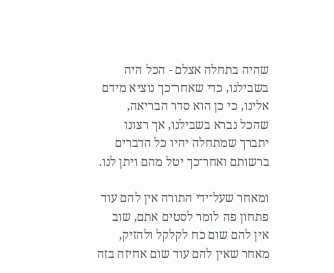שהיה בתחלה אצלם - הכל היה בשבילנו, כדי שאחר־כך נוציא מידם אלינו, כי כן הוא סדר הבריאה, שהכל נברא בשבילנו, אך רצונו יתברך שמתחלה יהיו כל הדברים ברשותם ואחר־כך יטל מהם ויתן לנו.

ומאחר שעל־ידי התורה אין להם עוד פתחון פה לומר לסטים אתם, שוב אין להם שום כח לקלקל ולהזיק, מאחר שאין להם עוד שום אחיזה בזה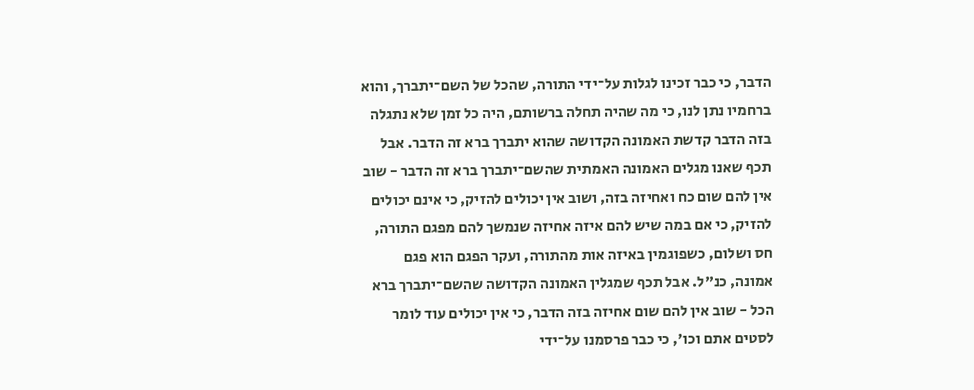הדבר, כי כבר זכינו לגלות על־ידי התורה, שהכל של השם־יתברך, והוא ברחמיו נתן לנו, כי מה שהיה תחלה ברשותם, היה כל זמן שלא נתגלה בזה הדבר קדשת האמונה הקדושה שהוא יתברך ברא זה הדבר. אבל תכף שאנו מגלים האמונה האמתית שהשם־יתברך ברא זה הדבר - שוב אין להם שום כח ואחיזה בזה, ושוב אין יכולים להזיק, כי אינם יכולים להזיק, כי אם במה שיש להם איזה אחיזה שנמשך להם מפגם התורה, חס ושלום, כשפוגמין באיזה אות מהתורה, ועקר הפגם הוא פגם אמונה, כנ"ל. אבל תכף שמגלין האמונה הקדושה שהשם־יתברך ברא הכל - שוב אין להם שום אחיזה בזה הדבר, כי אין יכולים עוד לומר לסטים אתם וכו', כי כבר פרסמנו על־ידי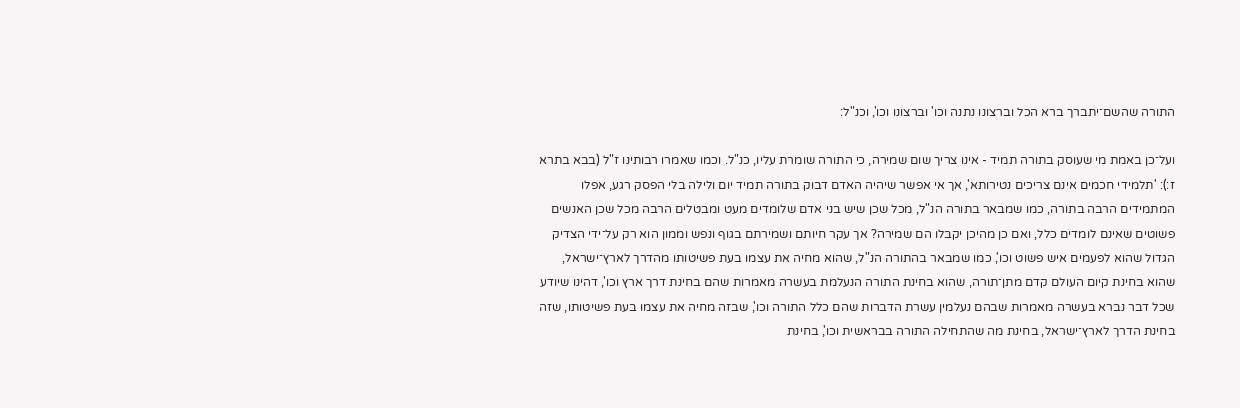התורה שהשם־יתברך ברא הכל וברצונו נתנה וכו' וברצונו וכו', וכנ"ל:

ועל־כן באמת מי שעוסק בתורה תמיד - אינו צריך שום שמירה, כי התורה שומרת עליו, כנ"ל. וכמו שאמרו רבותינו ז"ל (בבא בתרא ז:): 'תלמידי חכמים אינם צריכים נטירותא', אך אי אפשר שיהיה האדם דבוק בתורה תמיד יום ולילה בלי הפסק רגע, אפלו המתמידים הרבה בתורה, כמו שמבאר בתורה הנ"ל, מכל שכן שיש בני אדם שלומדים מעט ומבטלים הרבה מכל שכן האנשים פשוטים שאינם לומדים כלל, ואם כן מהיכן יקבלו הם שמירה? אך עקר חיותם ושמירתם בגוף ונפש וממון הוא רק על־ידי הצדיק הגדול שהוא לפעמים איש פשוט וכו', כמו שמבאר בהתורה הנ"ל, שהוא מחיה את עצמו בעת פשיטותו מהדרך לארץ־ישראל, שהוא בחינת קיום העולם קדם מתן־תורה, שהוא בחינת התורה הנעלמת בעשרה מאמרות שהם בחינת דרך ארץ וכו', דהינו שיודע שכל דבר נברא בעשרה מאמרות שבהם נעלמין עשרת הדברות שהם כלל התורה וכו', שבזה מחיה את עצמו בעת פשיטותו, שזה בחינת הדרך לארץ־ישראל, בחינת מה שהתחילה התורה בבראשית וכו', בחינת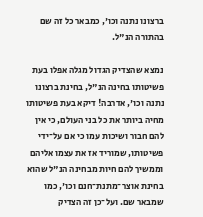ברצונו נתנה וכו', כמבאר כל זה שם בהתורה הנ"ל.

נמצא שהצדיק הגדול מגלה אפלו בעת פשיטותו בחינה הנ"ל, בחינת ברצונו נתנה וכו', אדרבה! דיקא בעת פשיטותו מחיה ביותר את כל בני העולם, כי אין להם חבור ושיכות עמו כי אם על־ידי פשיטותו, שמוריד אז את עצמו אליהם וממשיך להם חיות מבחינה הנ"ל שהוא בחינת אוצר־מתנת־חנם וכו', כמו שמבאר שם. ועל־כן זה הצדיק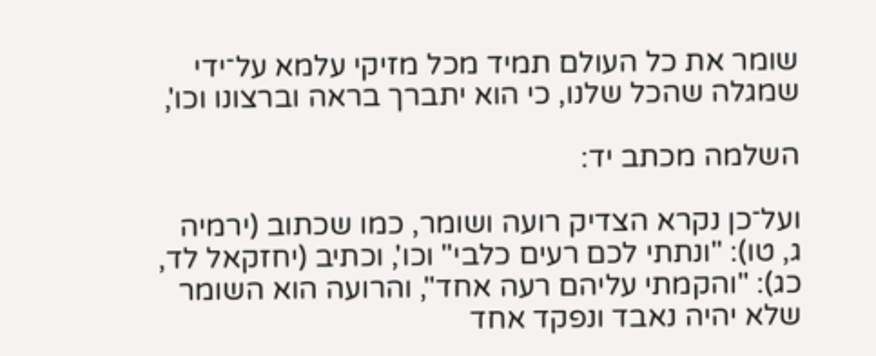שומר את כל העולם תמיד מכל מזיקי עלמא על־ידי שמגלה שהכל שלנו, כי הוא יתברך בראה וברצונו וכו',

השלמה מכתב יד:

ועל־כן נקרא הצדיק רועה ושומר, כמו שכתוב (ירמיה ג, טו): "ונתתי לכם רעים כלבי" וכו', וכתיב (יחזקאל לד, כג): "והקמתי עליהם רעה אחד", והרועה הוא השומר שלא יהיה נאבד ונפקד אחד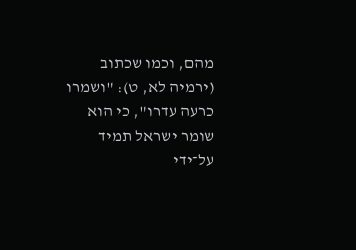מהם, וכמו שכתוב (ירמיה לא, ט): "ושמרו כרעה עדרו", כי הוא שומר ישראל תמיד על־ידי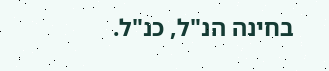בחינה הנ"ל, כנ"ל.